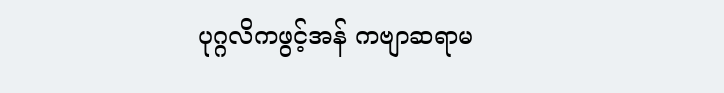ပုဂ္ဂလိကဖွင့်အန် ကဗျာဆရာမ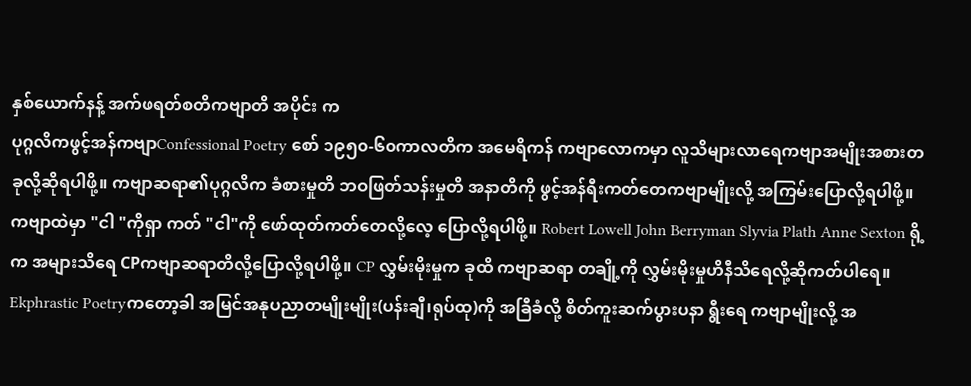နှစ်ယောက်နန့် အက်ဖရတ်စတိကဗျာတိ အပိုင်း က
ပုဂ္ဂလိကဖွင့်အန်ကဗျာConfessional Poetry စော် ၁၉၅၀-၆၀ကာလတိက အမေရိကန် ကဗျာလောကမှာ လူသိများလာရေကဗျာအမျိုးအစားတခုလို့ဆိုရပါဖို့။ ကဗျာဆရာ၏ပုဂ္ဂလိက ခံစားမှုတိ ဘဝဖြတ်သန်းမှုတိ အနာတိကို ဖွင့်အန်ရီးကတ်တေကဗျာမျိုးလို့ အကြမ်းပြောလို့ရပါဖို့။ကဗျာထဲမှာ "ငါ "ကိုရှာ ကတ် "ငါ"ကို ဖော်ထုတ်ကတ်တေလို့လေ့ ပြောလို့ရပါဖို့။ Robert Lowell John Berryman Slyvia Plath Anne Sexton ရို့ က အများသိရေ CPကဗျာဆရာတိလို့ပြောလို့ရပါဖို့။ CP လွှမ်းမိုးမှုက ခုထိ ကဗျာဆရာ တချို့ကို လွှမ်းမိုးမှုဟိနီသိရေလို့ဆိုကတ်ပါရေ။
Ekphrastic Poetryကတော့ခါ အမြင်အနုပညာတမျိုးမျိုး(ပန်းချီ၊ရုပ်ထု)ကို အခြီခံလို့ စိတ်ကူးဆက်ပွားပနာ ရွီးရေ ကဗျာမျိုးလို့ အ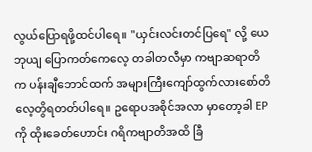လွယ်ပြောရဖို့ထင်ပါရေ။ "ယှင်းလင်းတင်ပြရေ" လို့ ယေဘုယျ ပြောကတ်ကေလေ့ တခါတလီမှာ ကဗျာဆရာတိက ပန်းချီဘောင်ထက် အများကြီးကျော်ထွက်လားစော်တိလေ့တွိရတတ်ပါရေ။ ဥရောပအစိုင်အလာ မှာတော့ခါ EPကို ထိုးခေတ်ဟောင်း ဂရိကဗျာတိအထိ ခြီ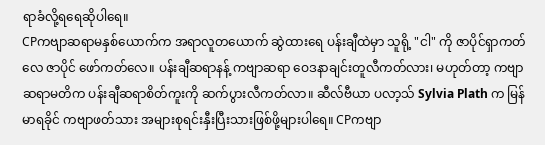ရာခံလို့ရရေဆိုပါရေ။
CPကဗျာဆရာမနှစ်ယောက်က အရာလူတယောက် ဆွဲထားရေ ပန်းချီထဲမှာ သူရို့ "ငါ" ကို ဇာပိုင်ရှာကတ်လေ ဇာပိုင် ဖော်ကတ်လေ။ ပန်းချီဆရာနန့် ကဗျာဆရာ ဝေဒနာချင်းတူလီကတ်လား၊ မဟုတ်တာ့ ကဗျာဆရာမတိက ပန်းချီဆရာစိတ်ကူးကို ဆက်ပွားလီကတ်လာ။ ဆီလ်ဗီယာ ပလာ့သ် Sylvia Plath က မြန်မာရခိုင် ကဗျာဖတ်သား အများစုရင်းနှီးပြီးသားဖြစ်ဖို့များပါရေ။ CPကဗျာ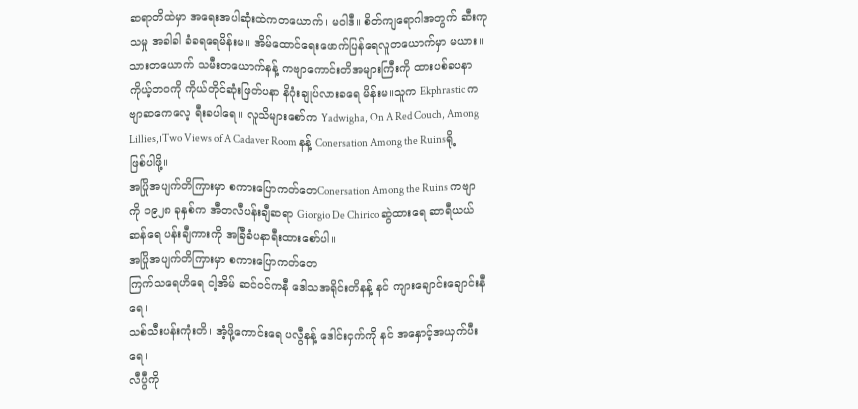ဆရာတိထဲမှာ အရေးအပါဆုံးထဲကတယောက်၊ မဝါဒီ။ စိတ်ကျရောဂါအတွက် ဆီးကုသမှု အခါခါ ခံခရရေမိန်းမ။ အိမ်ထောင်ရေးဖောက်ပြန်ရေလူတယောက်မှာ မယား။သားတယောက် သမီးတယောက်နန့် ကဗျာကောင်းတိအများကြီးကို ထားပစ်ခပနာ ကိုယ့်ဘဝကို ကိုယ်တိုင်ဆုံးဖြတ်ပနာ နိဂုံးချုပ်လားခရေ မိန်းမ။သူက Ekphrastic ကဗျာဆကေလေ့ ရီးခပါရေ။ လူသိများစော်က Yadwigha, On A Red Couch, Among Lillies,၊Two Views of A Cadaver Room နန့် Conersation Among the Ruinsရို့ ဖြစ်ပါဖို့။
အပြိုအပျက်တိကြားမှာ စကားပြောကတ်တေConersation Among the Ruins ကဗျာကို ၁၉၂၈ ခုနှစ်က အီတလီပန်းချီဆရာ Giorgio De Chirico ဆွဲထားရေ ဆာရီယယ်ဆန်ရေ ပန်းချီကားကို အခြီခံပနာရီးထားစော်ပါ။
အပြိုအပျက်တိကြားမှာ စကားပြောကတ်တေ
ကြက်သရေဟိရေ ငါ့အိမ် ဆင်ဝင်ကနီ ဒေါသအရိုင်းတိနန့် နင် ကျားချောင်းချောင်းနီရေ၊
သစ်သီးပန်းကုံးတိ၊ အံ့ဖို့ကောင်းရေ ပလွီနန့် ဒေါင်းငှက်ကို နင် အနှောင့်အယှက်ပီးရေ၊
လီပွီကို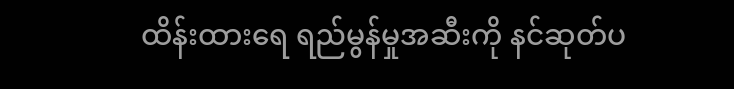ထိန်းထားရေ ရည်မွန်မှုအဆီးကို နင်ဆုတ်ပ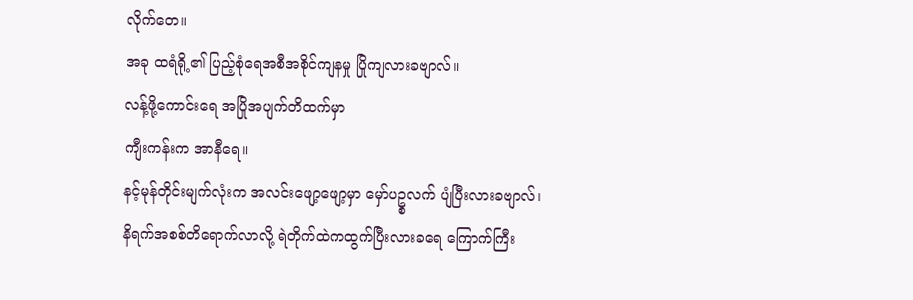လိုက်တေ။
အခု ထရံရို့၏ ပြည့်စုံရေအစီအစိုင်ကျနမှု ပြိုကျလားခဗျာလ်။
လန့်ဖို့ကောင်းရေ အပြိုအပျက်တိထက်မှာ
ကျီးကန်းက အာနီရေ။
နင့်မုန်တိုင်းမျက်လုံးက အလင်းဖျော့ဖျော့မှာ မှော်ပဥ္စလက် ပျံပြီးလားခဗျာလ်၊
နိရက်အစစ်တိရောက်လာလို့ ရဲတိုက်ထဲကထွက်ပြီးလားခရေ ကြောက်ကြီး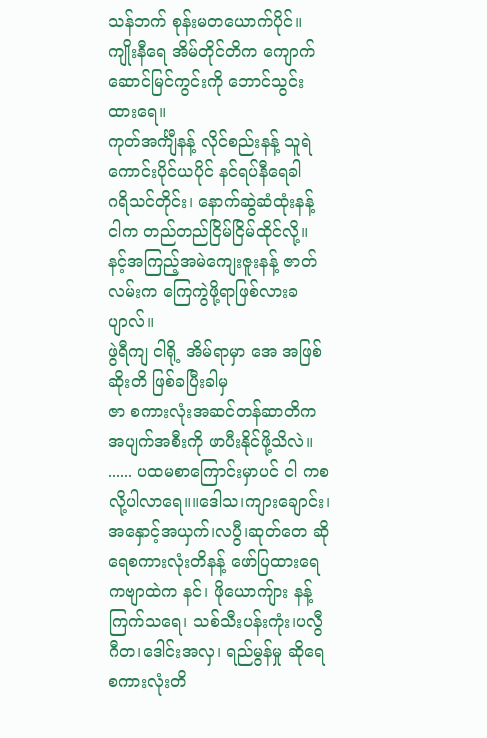သန်ဘက် စုန်းမတယောက်ပိုင်။
ကျိုးနီရေ အိမ်တိုင်တိက ကျောက်ဆောင်မြင်ကွင်းကို ဘောင်သွင်းထားရေ။
ကုတ်အင်္ကျီနန့် လိုင်စည်းနန့် သူရဲကောင်းပိုင်ယပိုင် နင်ရပ်နီရေခါ
ဂရိသင်တိုင်း၊ နောက်ဆွဲဆံထုံးနန့် ငါက တည်တည်ငြိမ်ငြိမ်ထိုင်လို့။
နင့်အကြည့်အမဲကျေးဇူးနန့် ဇာတ်လမ်းက ကြေကွဲဖို့ရာဖြစ်လားခပျာလ်။
ဖွဲရီကျ ငါရို့ အိမ်ရာမှာ အေ အဖြစ်ဆိုးတိ ဖြစ်ခပြီးခါမှ
ဇာ စကားလုံးအဆင်တန်ဆာတိက အပျက်အစီးကို ဖာပီးနိုင်ဖို့သိလဲ။
...... ပထမစာကြောင်းမှာပင် ငါ ကစလို့ပါလာရေ။။ဒေါသ၊ကျားချောင်း၊အနှောင့်အယှက်၊လပွီ၊ဆုတ်တေ ဆိုရေစကားလုံးတိနန့် ဖော်ပြထားရေ ကဗျာထဲက နင်၊ ဖိုယောကျ်ား နန့် ကြက်သရေ၊ သစ်သီးပန်းကုံး၊ပလွီဂီတ၊ဒေါင်းအလှ၊ ရည်မွန်မှု ဆိုရေစကားလုံးတိ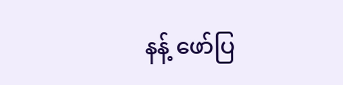နန့် ဖော်ပြ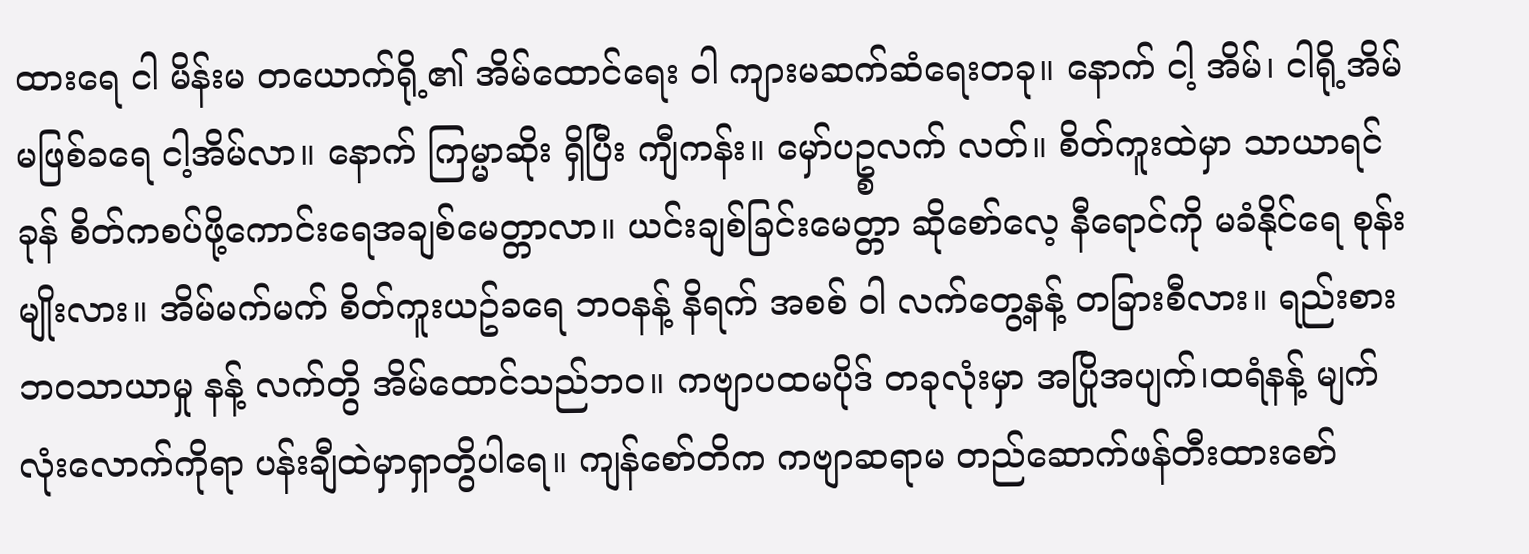ထားရေ ငါ မိန်းမ တယောက်ရို့၏ အိမ်ထောင်ရေး ဝါ ကျားမဆက်ဆံရေးတခု။ နောက် ငါ့ အိမ်၊ ငါရို့အိမ်မဖြစ်ခရေ ငါ့အိမ်လာ။ နောက် ကြမ္မာဆိုး ရှိပြီး ကျီကန်း။ မှော်ပဥ္စလက် လတ်။ စိတ်ကူးထဲမှာ သာယာရင်ခုန် စိတ်ကစပ်ဖို့ကောင်းရေအချစ်မေတ္တာလာ။ ယင်းချစ်ခြင်းမေတ္တာ ဆိုစော်လေ့ နီရောင်ကို မခံနိုင်ရေ စုန်းမျိုးလား။ အိမ်မက်မက် စိတ်ကူးယဥ်ခရေ ဘဝနန့် နိရက် အစစ် ဝါ လက်တွေ့နန့် တခြားစီလား။ ရည်းစားဘဝသာယာမှု နန့် လက်တွိ အိမ်ထောင်သည်ဘဝ။ ကဗျာပထမပိုဒ် တခုလုံးမှာ အပြိုအပျက်၊ထရံနန့် မျက်လုံးလောက်ကိုရာ ပန်းချီထဲမှာရှာတွိပါရေ။ ကျန်စော်တိက ကဗျာဆရာမ တည်ဆောက်ဖန်တီးထားစော်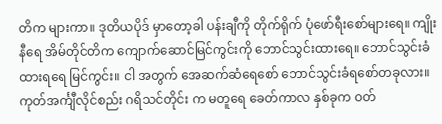တိက များကာ။ ဒုတိယပိုဒ် မှာတော့ခါ ပန်းချီကို တိုက်ရိုက် ပုံဖော်ရီးစော်များရေ။ ကျိုးနီရေ အိမ်တိုင်တိက ကျောက်ဆောင်မြင်ကွင်းကို ဘောင်သွင်းထားရေ။ ဘောင်သွင်းခံထားရရေ မြင်ကွင်း။ ငါ အတွက် အေဆက်ဆံရေစော် ဘောင်သွင်းခံရစော်တခုလား။ ကုတ်အင်္ကျီလိုင်စည်း ဂရိသင်တိုင်း က မတူရေ ခေတ်ကာလ နှစ်ခုက ဝတ်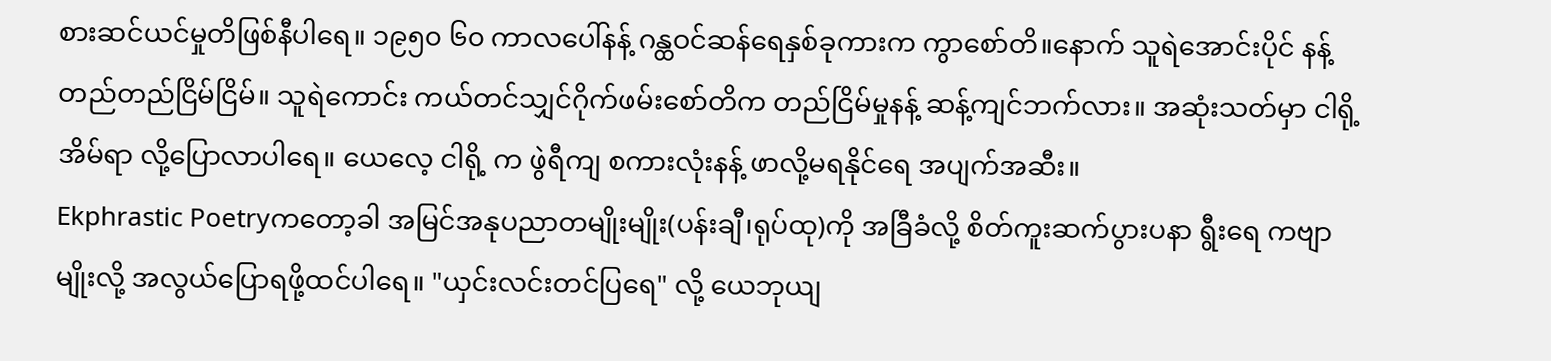စားဆင်ယင်မှုတိဖြစ်နီပါရေ။ ၁၉၅၀ ၆၀ ကာလပေါ်နန့် ဂန္ထဝင်ဆန်ရေနှစ်ခုကားက ကွာစော်တိ။နောက် သူရဲအောင်းပိုင် နန့် တည်တည်ငြိမ်ငြိမ်။ သူရဲကောင်း ကယ်တင်သျှင်ဂိုက်ဖမ်းစော်တိက တည်ငြိမ်မှုနန့် ဆန့်ကျင်ဘက်လား။ အဆုံးသတ်မှာ ငါရို့အိမ်ရာ လို့ပြောလာပါရေ။ ယေလေ့ ငါရို့ က ဖွဲရီကျ စကားလုံးနန့် ဖာလို့မရနိုင်ရေ အပျက်အဆီး။
Ekphrastic Poetryကတော့ခါ အမြင်အနုပညာတမျိုးမျိုး(ပန်းချီ၊ရုပ်ထု)ကို အခြီခံလို့ စိတ်ကူးဆက်ပွားပနာ ရွီးရေ ကဗျာမျိုးလို့ အလွယ်ပြောရဖို့ထင်ပါရေ။ "ယှင်းလင်းတင်ပြရေ" လို့ ယေဘုယျ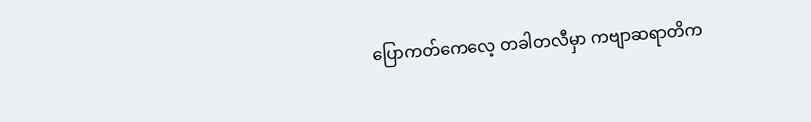ပြောကတ်ကေလေ့ တခါတလီမှာ ကဗျာဆရာတိက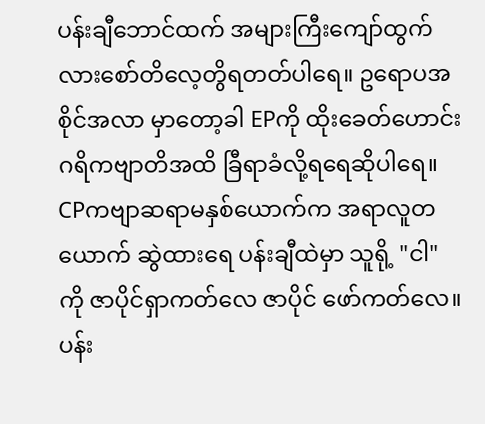ပန်းချီဘောင်ထက် အများကြီးကျော်ထွက်လားစော်တိလေ့တွိရတတ်ပါရေ။ ဥရောပအစိုင်အလာ မှာတော့ခါ EPကို ထိုးခေတ်ဟောင်း ဂရိကဗျာတိအထိ ခြီရာခံလို့ရရေဆိုပါရေ။
CPကဗျာဆရာမနှစ်ယောက်က အရာလူတယောက် ဆွဲထားရေ ပန်းချီထဲမှာ သူရို့ "ငါ" ကို ဇာပိုင်ရှာကတ်လေ ဇာပိုင် ဖော်ကတ်လေ။ ပန်း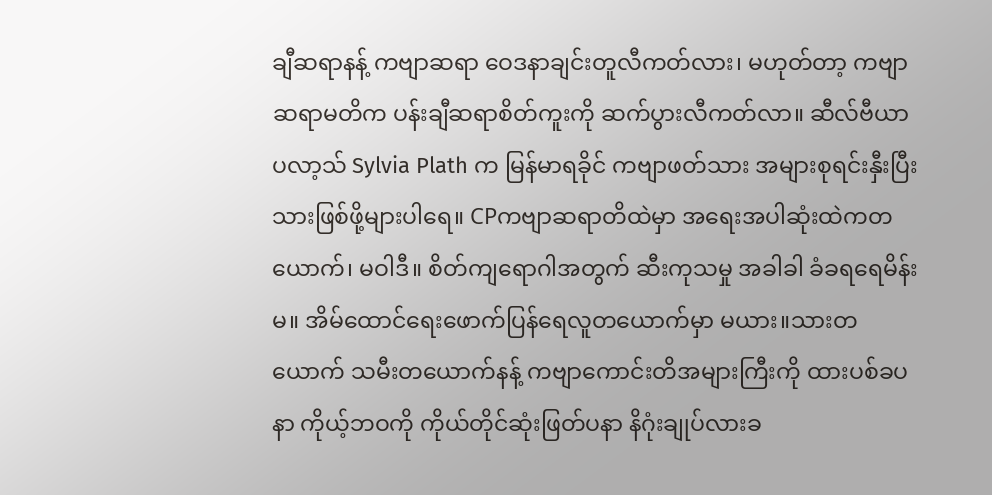ချီဆရာနန့် ကဗျာဆရာ ဝေဒနာချင်းတူလီကတ်လား၊ မဟုတ်တာ့ ကဗျာဆရာမတိက ပန်းချီဆရာစိတ်ကူးကို ဆက်ပွားလီကတ်လာ။ ဆီလ်ဗီယာ ပလာ့သ် Sylvia Plath က မြန်မာရခိုင် ကဗျာဖတ်သား အများစုရင်းနှီးပြီးသားဖြစ်ဖို့များပါရေ။ CPကဗျာဆရာတိထဲမှာ အရေးအပါဆုံးထဲကတယောက်၊ မဝါဒီ။ စိတ်ကျရောဂါအတွက် ဆီးကုသမှု အခါခါ ခံခရရေမိန်းမ။ အိမ်ထောင်ရေးဖောက်ပြန်ရေလူတယောက်မှာ မယား။သားတယောက် သမီးတယောက်နန့် ကဗျာကောင်းတိအများကြီးကို ထားပစ်ခပနာ ကိုယ့်ဘဝကို ကိုယ်တိုင်ဆုံးဖြတ်ပနာ နိဂုံးချုပ်လားခ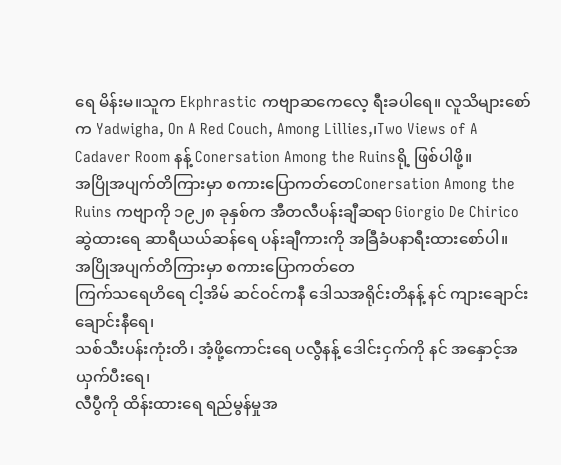ရေ မိန်းမ။သူက Ekphrastic ကဗျာဆကေလေ့ ရီးခပါရေ။ လူသိများစော်က Yadwigha, On A Red Couch, Among Lillies,၊Two Views of A Cadaver Room နန့် Conersation Among the Ruinsရို့ ဖြစ်ပါဖို့။
အပြိုအပျက်တိကြားမှာ စကားပြောကတ်တေConersation Among the Ruins ကဗျာကို ၁၉၂၈ ခုနှစ်က အီတလီပန်းချီဆရာ Giorgio De Chirico ဆွဲထားရေ ဆာရီယယ်ဆန်ရေ ပန်းချီကားကို အခြီခံပနာရီးထားစော်ပါ။
အပြိုအပျက်တိကြားမှာ စကားပြောကတ်တေ
ကြက်သရေဟိရေ ငါ့အိမ် ဆင်ဝင်ကနီ ဒေါသအရိုင်းတိနန့် နင် ကျားချောင်းချောင်းနီရေ၊
သစ်သီးပန်းကုံးတိ၊ အံ့ဖို့ကောင်းရေ ပလွီနန့် ဒေါင်းငှက်ကို နင် အနှောင့်အယှက်ပီးရေ၊
လီပွီကို ထိန်းထားရေ ရည်မွန်မှုအ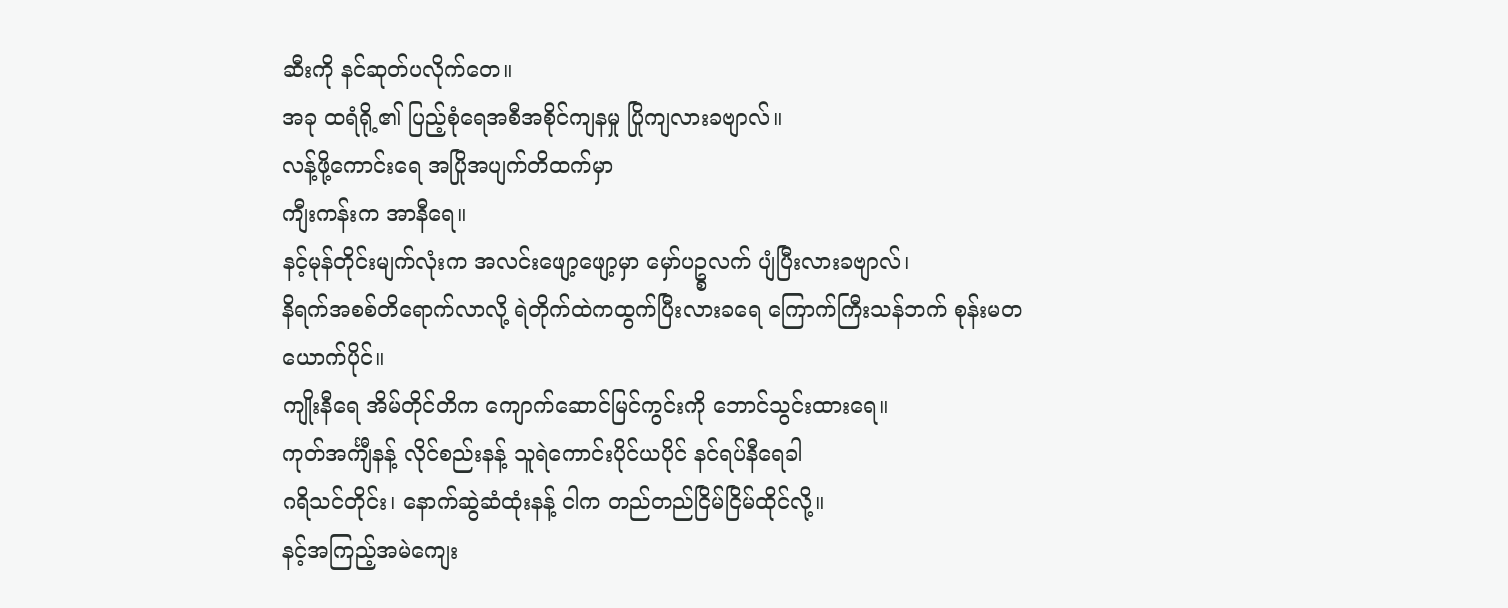ဆီးကို နင်ဆုတ်ပလိုက်တေ။
အခု ထရံရို့၏ ပြည့်စုံရေအစီအစိုင်ကျနမှု ပြိုကျလားခဗျာလ်။
လန့်ဖို့ကောင်းရေ အပြိုအပျက်တိထက်မှာ
ကျီးကန်းက အာနီရေ။
နင့်မုန်တိုင်းမျက်လုံးက အလင်းဖျော့ဖျော့မှာ မှော်ပဥ္စလက် ပျံပြီးလားခဗျာလ်၊
နိရက်အစစ်တိရောက်လာလို့ ရဲတိုက်ထဲကထွက်ပြီးလားခရေ ကြောက်ကြီးသန်ဘက် စုန်းမတယောက်ပိုင်။
ကျိုးနီရေ အိမ်တိုင်တိက ကျောက်ဆောင်မြင်ကွင်းကို ဘောင်သွင်းထားရေ။
ကုတ်အင်္ကျီနန့် လိုင်စည်းနန့် သူရဲကောင်းပိုင်ယပိုင် နင်ရပ်နီရေခါ
ဂရိသင်တိုင်း၊ နောက်ဆွဲဆံထုံးနန့် ငါက တည်တည်ငြိမ်ငြိမ်ထိုင်လို့။
နင့်အကြည့်အမဲကျေး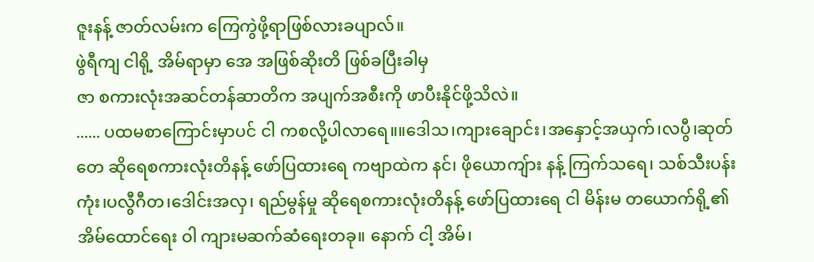ဇူးနန့် ဇာတ်လမ်းက ကြေကွဲဖို့ရာဖြစ်လားခပျာလ်။
ဖွဲရီကျ ငါရို့ အိမ်ရာမှာ အေ အဖြစ်ဆိုးတိ ဖြစ်ခပြီးခါမှ
ဇာ စကားလုံးအဆင်တန်ဆာတိက အပျက်အစီးကို ဖာပီးနိုင်ဖို့သိလဲ။
...... ပထမစာကြောင်းမှာပင် ငါ ကစလို့ပါလာရေ။။ဒေါသ၊ကျားချောင်း၊အနှောင့်အယှက်၊လပွီ၊ဆုတ်တေ ဆိုရေစကားလုံးတိနန့် ဖော်ပြထားရေ ကဗျာထဲက နင်၊ ဖိုယောကျ်ား နန့် ကြက်သရေ၊ သစ်သီးပန်းကုံး၊ပလွီဂီတ၊ဒေါင်းအလှ၊ ရည်မွန်မှု ဆိုရေစကားလုံးတိနန့် ဖော်ပြထားရေ ငါ မိန်းမ တယောက်ရို့၏ အိမ်ထောင်ရေး ဝါ ကျားမဆက်ဆံရေးတခု။ နောက် ငါ့ အိမ်၊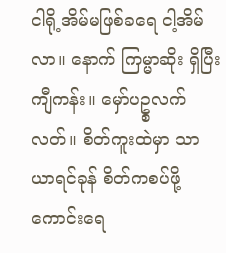ငါရို့အိမ်မဖြစ်ခရေ ငါ့အိမ်လာ။ နောက် ကြမ္မာဆိုး ရှိပြီး ကျီကန်း။ မှော်ပဥ္စလက် လတ်။ စိတ်ကူးထဲမှာ သာယာရင်ခုန် စိတ်ကစပ်ဖို့ကောင်းရေ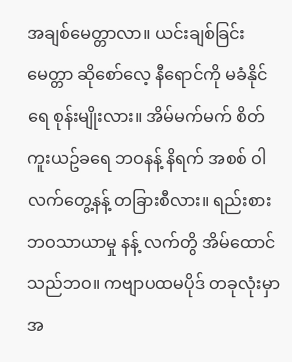အချစ်မေတ္တာလာ။ ယင်းချစ်ခြင်းမေတ္တာ ဆိုစော်လေ့ နီရောင်ကို မခံနိုင်ရေ စုန်းမျိုးလား။ အိမ်မက်မက် စိတ်ကူးယဥ်ခရေ ဘဝနန့် နိရက် အစစ် ဝါ လက်တွေ့နန့် တခြားစီလား။ ရည်းစားဘဝသာယာမှု နန့် လက်တွိ အိမ်ထောင်သည်ဘဝ။ ကဗျာပထမပိုဒ် တခုလုံးမှာ အ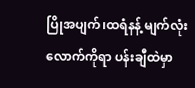ပြိုအပျက်၊ထရံနန့် မျက်လုံးလောက်ကိုရာ ပန်းချီထဲမှာ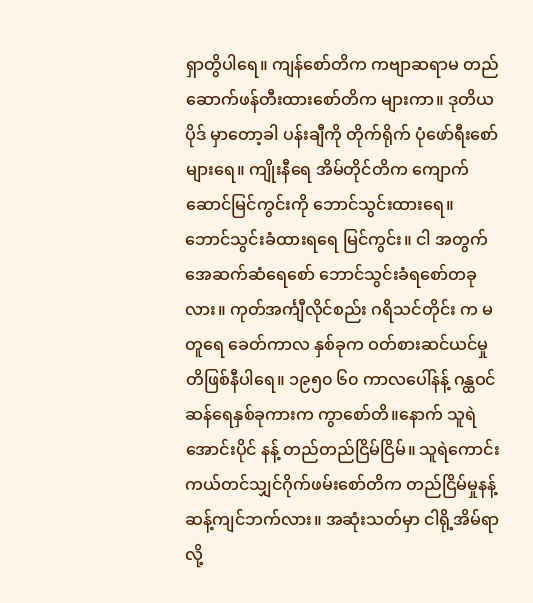ရှာတွိပါရေ။ ကျန်စော်တိက ကဗျာဆရာမ တည်ဆောက်ဖန်တီးထားစော်တိက များကာ။ ဒုတိယပိုဒ် မှာတော့ခါ ပန်းချီကို တိုက်ရိုက် ပုံဖော်ရီးစော်များရေ။ ကျိုးနီရေ အိမ်တိုင်တိက ကျောက်ဆောင်မြင်ကွင်းကို ဘောင်သွင်းထားရေ။ ဘောင်သွင်းခံထားရရေ မြင်ကွင်း။ ငါ အတွက် အေဆက်ဆံရေစော် ဘောင်သွင်းခံရစော်တခုလား။ ကုတ်အင်္ကျီလိုင်စည်း ဂရိသင်တိုင်း က မတူရေ ခေတ်ကာလ နှစ်ခုက ဝတ်စားဆင်ယင်မှုတိဖြစ်နီပါရေ။ ၁၉၅၀ ၆၀ ကာလပေါ်နန့် ဂန္ထဝင်ဆန်ရေနှစ်ခုကားက ကွာစော်တိ။နောက် သူရဲအောင်းပိုင် နန့် တည်တည်ငြိမ်ငြိမ်။ သူရဲကောင်း ကယ်တင်သျှင်ဂိုက်ဖမ်းစော်တိက တည်ငြိမ်မှုနန့် ဆန့်ကျင်ဘက်လား။ အဆုံးသတ်မှာ ငါရို့အိမ်ရာ လို့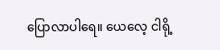ပြောလာပါရေ။ ယေလေ့ ငါရို့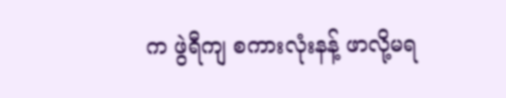က ဖွဲရီကျ စကားလုံးနန့် ဖာလို့မရ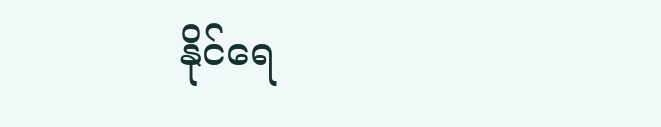နိုင်ရေ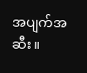အပျက်အဆီး။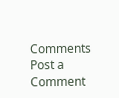Comments
Post a Comment